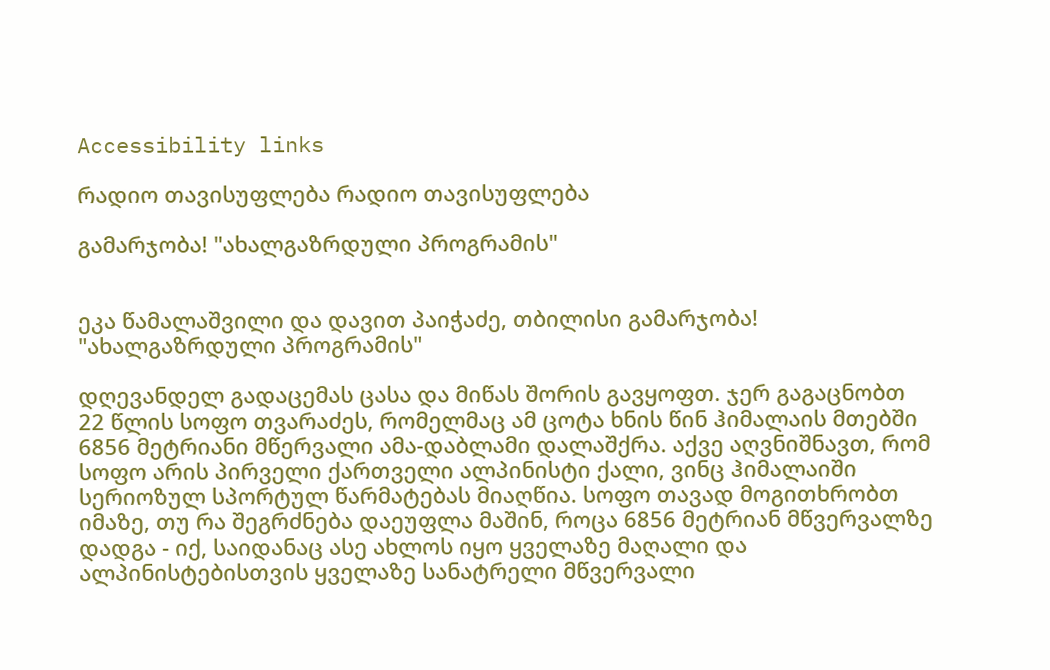Accessibility links

რადიო თავისუფლება რადიო თავისუფლება

გამარჯობა! "ახალგაზრდული პროგრამის"


ეკა წამალაშვილი და დავით პაიჭაძე, თბილისი გამარჯობა! "ახალგაზრდული პროგრამის"

დღევანდელ გადაცემას ცასა და მიწას შორის გავყოფთ. ჯერ გაგაცნობთ 22 წლის სოფო თვარაძეს, რომელმაც ამ ცოტა ხნის წინ ჰიმალაის მთებში 6856 მეტრიანი მწერვალი ამა-დაბლამი დალაშქრა. აქვე აღვნიშნავთ, რომ სოფო არის პირველი ქართველი ალპინისტი ქალი, ვინც ჰიმალაიში სერიოზულ სპორტულ წარმატებას მიაღწია. სოფო თავად მოგითხრობთ იმაზე, თუ რა შეგრძნება დაეუფლა მაშინ, როცა 6856 მეტრიან მწვერვალზე დადგა - იქ, საიდანაც ასე ახლოს იყო ყველაზე მაღალი და ალპინისტებისთვის ყველაზე სანატრელი მწვერვალი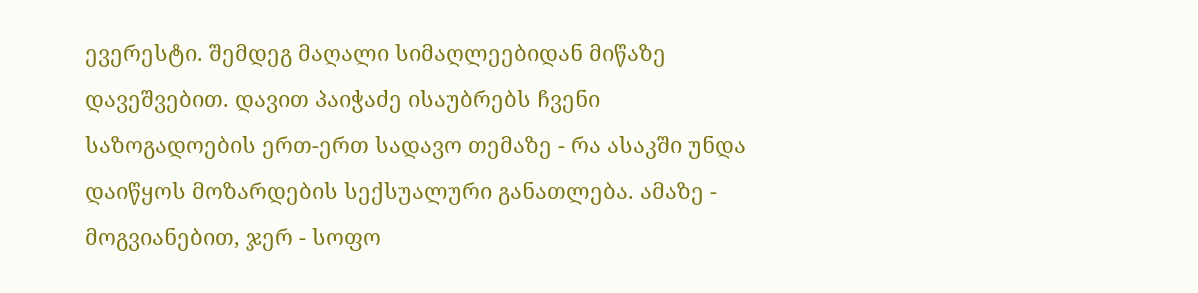ევერესტი. შემდეგ მაღალი სიმაღლეებიდან მიწაზე დავეშვებით. დავით პაიჭაძე ისაუბრებს ჩვენი საზოგადოების ერთ-ერთ სადავო თემაზე - რა ასაკში უნდა დაიწყოს მოზარდების სექსუალური განათლება. ამაზე - მოგვიანებით, ჯერ - სოფო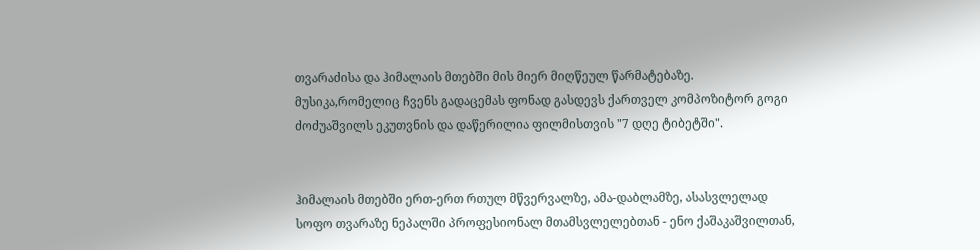თვარაძისა და ჰიმალაის მთებში მის მიერ მიღწეულ წარმატებაზე. მუსიკა,რომელიც ჩვენს გადაცემას ფონად გასდევს ქართველ კომპოზიტორ გოგი ძოძუაშვილს ეკუთვნის და დაწერილია ფილმისთვის "7 დღე ტიბეტში".


ჰიმალაის მთებში ერთ-ერთ რთულ მწვერვალზე, ამა-დაბლამზე, ასასვლელად სოფო თვარაზე ნეპალში პროფესიონალ მთამსვლელებთან - ენო ქაშაკაშვილთან,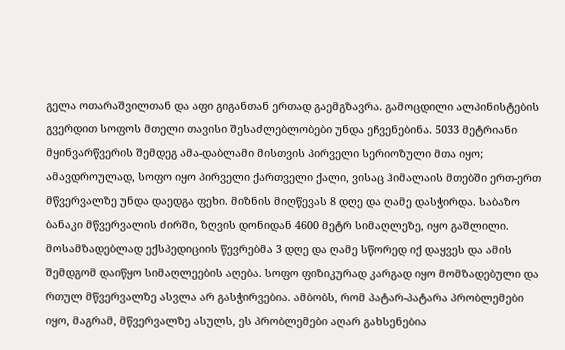გელა ოთარაშვილთან და აფი გიგანთან ერთად გაემგზავრა. გამოცდილი ალპინისტების გვერდით სოფოს მთელი თავისი შესაძლებლობები უნდა ეჩვენებინა. 5033 მეტრიანი მყინვარწვერის შემდეგ ამა-დაბლამი მისთვის პირველი სერიოზული მთა იყო; ამავდროულად, სოფო იყო პირველი ქართველი ქალი, ვისაც ჰიმალაის მთებში ერთ-ერთ მწვერვალზე უნდა დაედგა ფეხი. მიზნის მიღწევას 8 დღე და ღამე დასჭირდა. საბაზო ბანაკი მწვერვალის ძირში, ზღვის დონიდან 4600 მეტრ სიმაღლეზე, იყო გაშლილი. მოსამზადებლად ექსპედიციის წევრებმა 3 დღე და ღამე სწორედ იქ დაყვეს და ამის შემდგომ დაიწყო სიმაღლეების აღება. სოფო ფიზიკურად კარგად იყო მომზადებული და რთულ მწვერვალზე ასვლა არ გასჭირვებია. ამბობს, რომ პატარ-პატარა პრობლემები იყო, მაგრამ, მწვერვალზე ასულს, ეს პრობლემები აღარ გახსენებია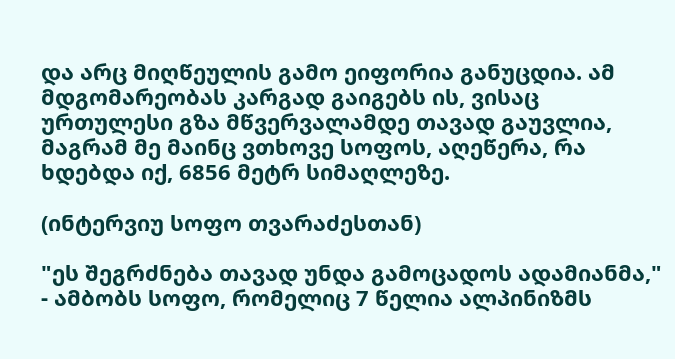და არც მიღწეულის გამო ეიფორია განუცდია. ამ მდგომარეობას კარგად გაიგებს ის, ვისაც ურთულესი გზა მწვერვალამდე თავად გაუვლია, მაგრამ მე მაინც ვთხოვე სოფოს, აღეწერა, რა ხდებდა იქ, 6856 მეტრ სიმაღლეზე.

(ინტერვიუ სოფო თვარაძესთან)

"ეს შეგრძნება თავად უნდა გამოცადოს ადამიანმა," - ამბობს სოფო, რომელიც 7 წელია ალპინიზმს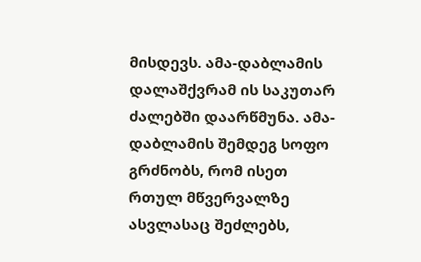მისდევს. ამა-დაბლამის დალაშქვრამ ის საკუთარ ძალებში დაარწმუნა. ამა-დაბლამის შემდეგ სოფო გრძნობს, რომ ისეთ რთულ მწვერვალზე ასვლასაც შეძლებს,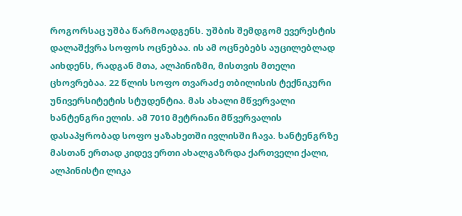როგორსაც უშბა წარმოადგენს. უშბის შემდგომ ევერესტის დალაშქვრა სოფოს ოცნებაა. ის ამ ოცნებებს აუცილებლად აიხდენს, რადგან მთა, ალპინიზმი, მისთვის მთელი ცხოვრებაა. 22 წლის სოფო თვარაძე თბილისის ტექნიკური უნივერსიტეტის სტუდენტია. მას ახალი მწვერვალი ხანტენგრი ელის. ამ 7010 მეტრიანი მწვერვალის დასაპყრობად სოფო ყაზახეთში ივლისში ჩავა. ხანტენგრზე მასთან ერთად კიდევ ერთი ახალგაზრდა ქართველი ქალი, ალპინისტი ლიკა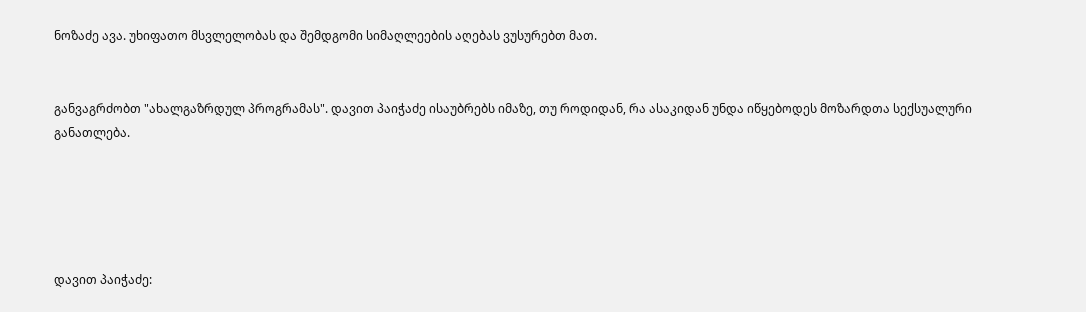ნოზაძე ავა. უხიფათო მსვლელობას და შემდგომი სიმაღლეების აღებას ვუსურებთ მათ.


განვაგრძობთ "ახალგაზრდულ პროგრამას". დავით პაიჭაძე ისაუბრებს იმაზე, თუ როდიდან, რა ასაკიდან უნდა იწყებოდეს მოზარდთა სექსუალური განათლება.





დავით პაიჭაძე: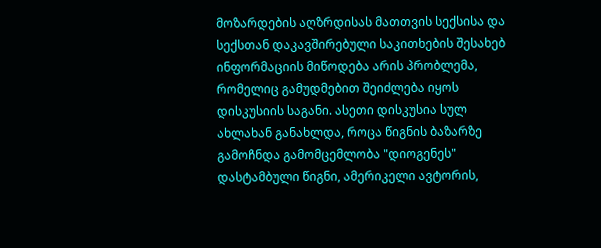მოზარდების აღზრდისას მათთვის სექსისა და სექსთან დაკავშირებული საკითხების შესახებ ინფორმაციის მიწოდება არის პრობლემა, რომელიც გამუდმებით შეიძლება იყოს დისკუსიის საგანი. ასეთი დისკუსია სულ ახლახან განახლდა, როცა წიგნის ბაზარზე გამოჩნდა გამომცემლობა "დიოგენეს" დასტამბული წიგნი, ამერიკელი ავტორის,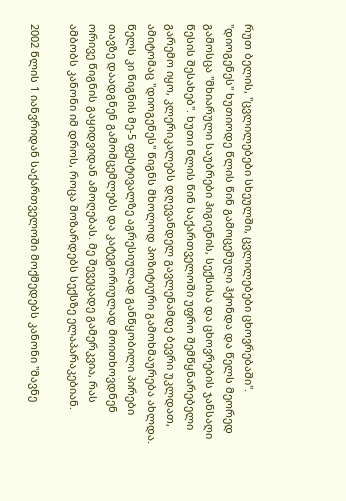რუთ ბელის, "ცვლილებები სხეულში, ცვლილებები ცხოვრებაში". "დიოგენეს" ხუთიოდე წლის წინ გამოცემული ჰქონდა და წელს მეორედ გამოსცა "მხიარული საუბრები ჰიგიენის, სექსისა და ცხოვრების ჯანსაღი წესის შესახებ". ხუთი წლის წინ საქართველოში უფრო შემწყნარებელი გარემო იყო, კლერიკალებს დღევანდელ გავლენამდე ბევრი უკლდათ, ამიტომაც "დიოგენეს" წიგნს მხოლოდ პოზიტიური გამოხმაურება ახლდა. წელს კი წიგნის მე-5 ფესტივალზე აგრესიულად განწყობილი პირები თავზე დაადგნენ გამომცემლებს და კატეგორიულად მოითხოვდნენ ორივე წიგნის გაყიდვიდან ამოღებას. მე შევეცადე გამერკვია, რას ამბობს კანონი იმ დროს, როცა მოზარდებს სექსზე ელაპარაკებიან.

2002 წლის 1 იანვრიდან საქართველოში მოქმედებს კანონი "მავნე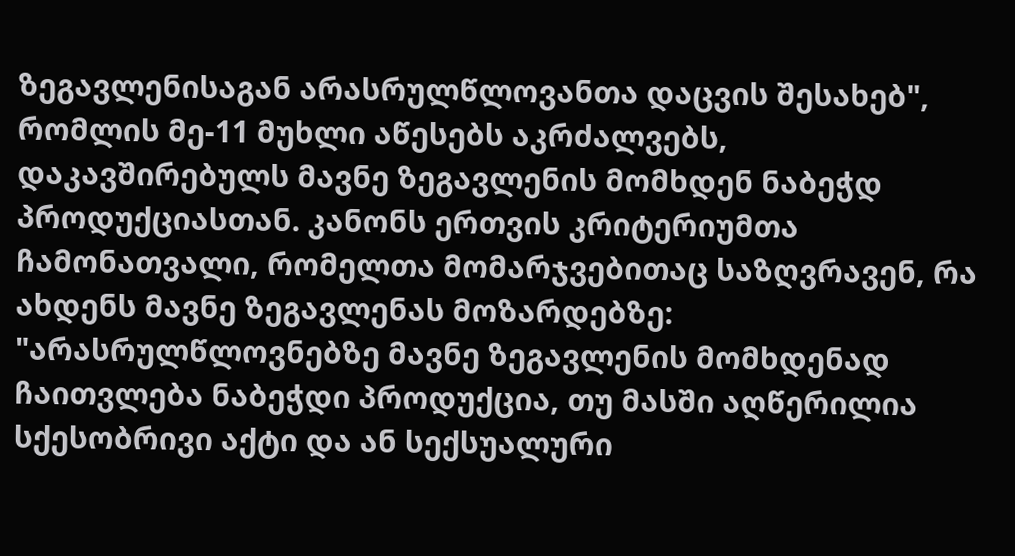ზეგავლენისაგან არასრულწლოვანთა დაცვის შესახებ", რომლის მე-11 მუხლი აწესებს აკრძალვებს, დაკავშირებულს მავნე ზეგავლენის მომხდენ ნაბეჭდ პროდუქციასთან. კანონს ერთვის კრიტერიუმთა ჩამონათვალი, რომელთა მომარჯვებითაც საზღვრავენ, რა ახდენს მავნე ზეგავლენას მოზარდებზე: "არასრულწლოვნებზე მავნე ზეგავლენის მომხდენად ჩაითვლება ნაბეჭდი პროდუქცია, თუ მასში აღწერილია სქესობრივი აქტი და ან სექსუალური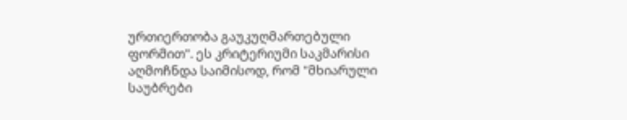ურთიერთობა გაუკუღმართებული ფორმით". ეს კრიტერიუმი საკმარისი აღმოჩნდა საიმისოდ, რომ "მხიარული საუბრები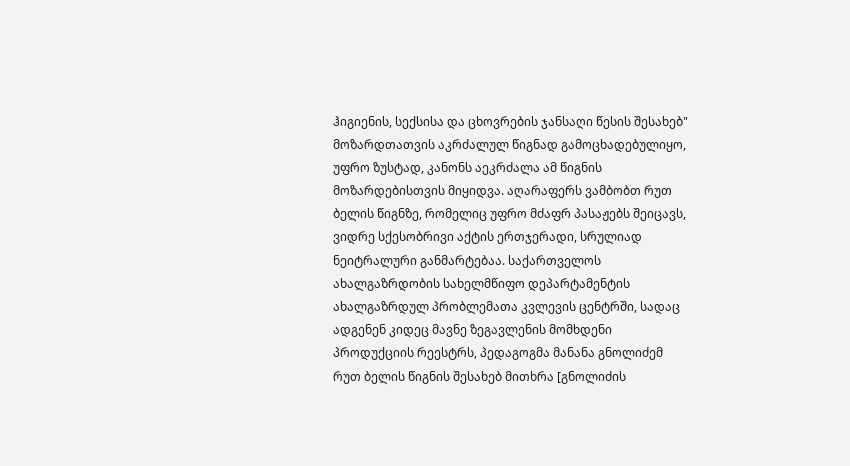ჰიგიენის, სექსისა და ცხოვრების ჯანსაღი წესის შესახებ" მოზარდთათვის აკრძალულ წიგნად გამოცხადებულიყო, უფრო ზუსტად, კანონს აეკრძალა ამ წიგნის მოზარდებისთვის მიყიდვა. აღარაფერს ვამბობთ რუთ ბელის წიგნზე, რომელიც უფრო მძაფრ პასაჟებს შეიცავს, ვიდრე სქესობრივი აქტის ერთჯერადი, სრულიად ნეიტრალური განმარტებაა. საქართველოს ახალგაზრდობის სახელმწიფო დეპარტამენტის ახალგაზრდულ პრობლემათა კვლევის ცენტრში, სადაც ადგენენ კიდეც მავნე ზეგავლენის მომხდენი პროდუქციის რეესტრს, პედაგოგმა მანანა გნოლიძემ რუთ ბელის წიგნის შესახებ მითხრა [გნოლიძის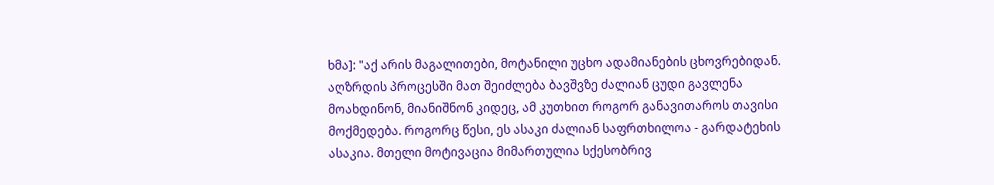ხმა]: "აქ არის მაგალითები, მოტანილი უცხო ადამიანების ცხოვრებიდან. აღზრდის პროცესში მათ შეიძლება ბავშვზე ძალიან ცუდი გავლენა მოახდინონ, მიანიშნონ კიდეც, ამ კუთხით როგორ განავითაროს თავისი მოქმედება. როგორც წესი, ეს ასაკი ძალიან საფრთხილოა - გარდატეხის ასაკია. მთელი მოტივაცია მიმართულია სქესობრივ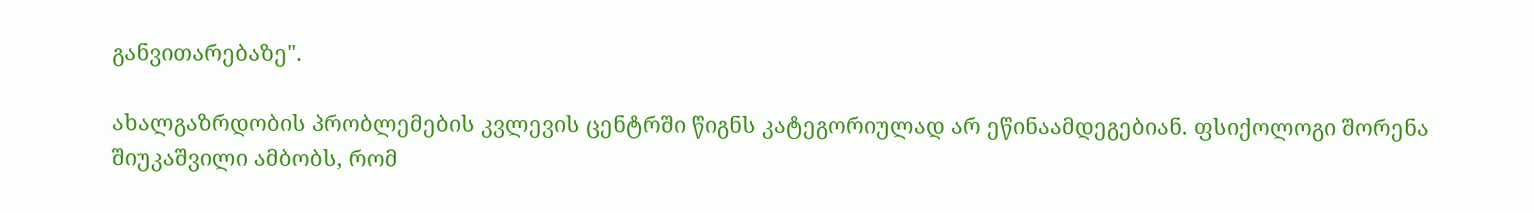განვითარებაზე".

ახალგაზრდობის პრობლემების კვლევის ცენტრში წიგნს კატეგორიულად არ ეწინაამდეგებიან. ფსიქოლოგი შორენა შიუკაშვილი ამბობს, რომ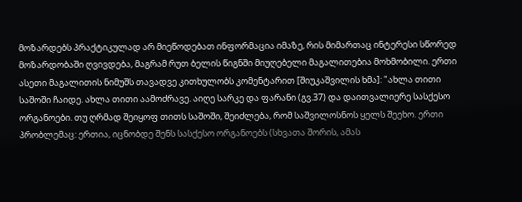მოზარდებს პრაქტიკულად არ მიეწოდებათ ინფორმაცია იმაზე, რის მიმართაც ინტერესი სწორედ მოზარდობაში ღვივდება, მაგრამ რუთ ბელის წიგნში მიუღებელი მაგალითებია მოხმობილი. ერთი ასეთი მაგალითის ნიმუშს თავადვე კითხულობს კომენტარით [შიუკაშვილის ხმა]: "ახლა თითი საშოში ჩაიდე. ახლა თითი აამოძრავე. აიღე სარკე და ფარანი (გვ.37) და დაითვალიერე სასქესო ორგანოები. თუ ღრმად შეიყოფ თითს საშოში, შეიძლება, რომ საშვილოსნოს ყელს შეეხო. ერთი პრობლემაც: ერთია, იცნობდე შენს სასქესო ორგანოებს (სხვათა შორის, ამას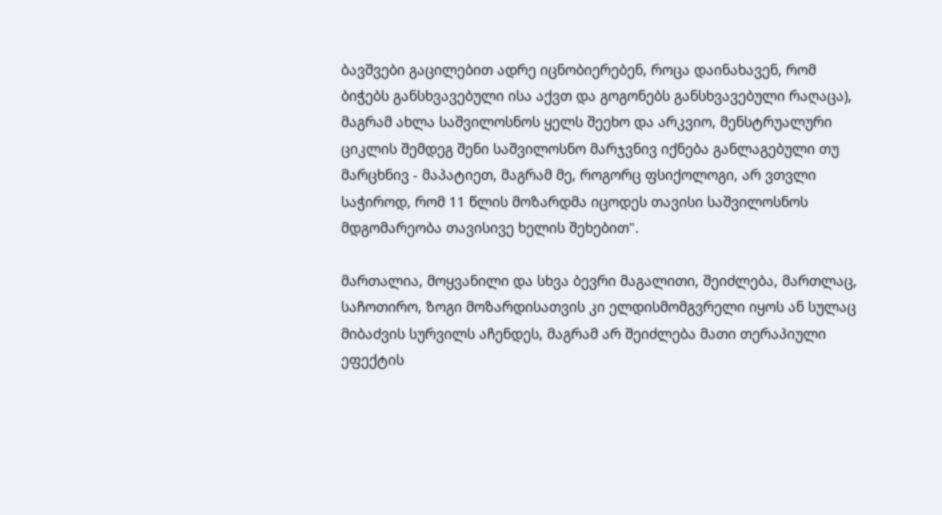ბავშვები გაცილებით ადრე იცნობიერებენ, როცა დაინახავენ, რომ ბიჭებს განსხვავებული ისა აქვთ და გოგონებს განსხვავებული რაღაცა), მაგრამ ახლა საშვილოსნოს ყელს შეეხო და არკვიო, მენსტრუალური ციკლის შემდეგ შენი საშვილოსნო მარჯვნივ იქნება განლაგებული თუ მარცხნივ - მაპატიეთ, მაგრამ მე, როგორც ფსიქოლოგი, არ ვთვლი საჭიროდ, რომ 11 წლის მოზარდმა იცოდეს თავისი საშვილოსნოს მდგომარეობა თავისივე ხელის შეხებით".

მართალია, მოყვანილი და სხვა ბევრი მაგალითი, შეიძლება, მართლაც, საჩოთირო, ზოგი მოზარდისათვის კი ელდისმომგვრელი იყოს ან სულაც მიბაძვის სურვილს აჩენდეს, მაგრამ არ შეიძლება მათი თერაპიული ეფექტის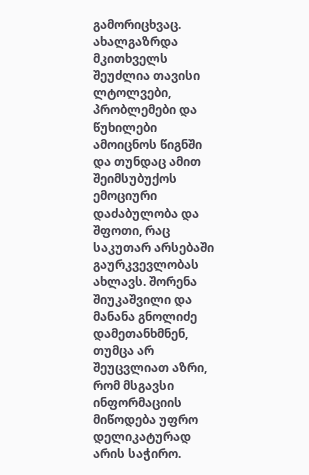გამორიცხვაც. ახალგაზრდა მკითხველს შეუძლია თავისი ლტოლვები, პრობლემები და წუხილები ამოიცნოს წიგნში და თუნდაც ამით შეიმსუბუქოს ემოციური დაძაბულობა და შფოთი, რაც საკუთარ არსებაში გაურკვევლობას ახლავს. შორენა შიუკაშვილი და მანანა გნოლიძე დამეთანხმნენ, თუმცა არ შეუცვლიათ აზრი, რომ მსგავსი ინფორმაციის მიწოდება უფრო დელიკატურად არის საჭირო.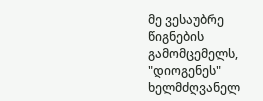მე ვესაუბრე წიგნების გამომცემელს, "დიოგენეს" ხელმძღვანელ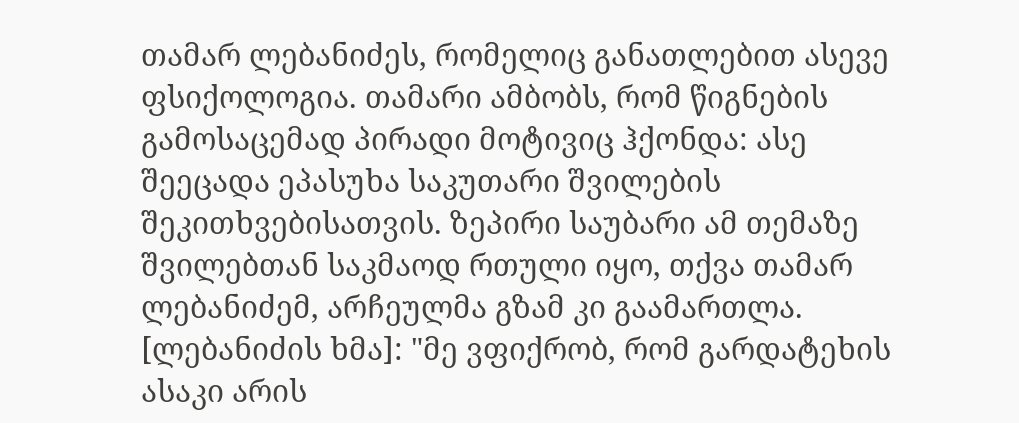თამარ ლებანიძეს, რომელიც განათლებით ასევე ფსიქოლოგია. თამარი ამბობს, რომ წიგნების გამოსაცემად პირადი მოტივიც ჰქონდა: ასე შეეცადა ეპასუხა საკუთარი შვილების შეკითხვებისათვის. ზეპირი საუბარი ამ თემაზე შვილებთან საკმაოდ რთული იყო, თქვა თამარ ლებანიძემ, არჩეულმა გზამ კი გაამართლა.
[ლებანიძის ხმა]: "მე ვფიქრობ, რომ გარდატეხის ასაკი არის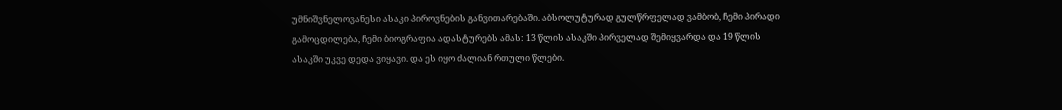უმნიშვნელოვანესი ასაკი პიროვნების განვითარებაში. აბსოლუტურად გულწრფელად ვამბობ, ჩემი პირადი გამოცდილება, ჩემი ბიოგრაფია ადასტურებს ამას: 13 წლის ასაკში პირველად შემიყვარდა და 19 წლის ასაკში უკვე დედა ვიყავი. და ეს იყო ძალიან რთული წლები.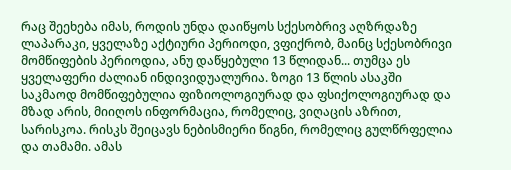რაც შეეხება იმას, როდის უნდა დაიწყოს სქესობრივ აღზრდაზე ლაპარაკი, ყველაზე აქტიური პერიოდი, ვფიქრობ, მაინც სქესობრივი მომწიფების პერიოდია, ანუ დაწყებული 13 წლიდან... თუმცა ეს ყველაფერი ძალიან ინდივიდუალურია. ზოგი 13 წლის ასაკში საკმაოდ მომწიფებულია ფიზიოლოგიურად და ფსიქოლოგიურად და მზად არის, მიიღოს ინფორმაცია, რომელიც, ვიღაცის აზრით, სარისკოა. რისკს შეიცავს ნებისმიერი წიგნი, რომელიც გულწრფელია და თამამი. ამას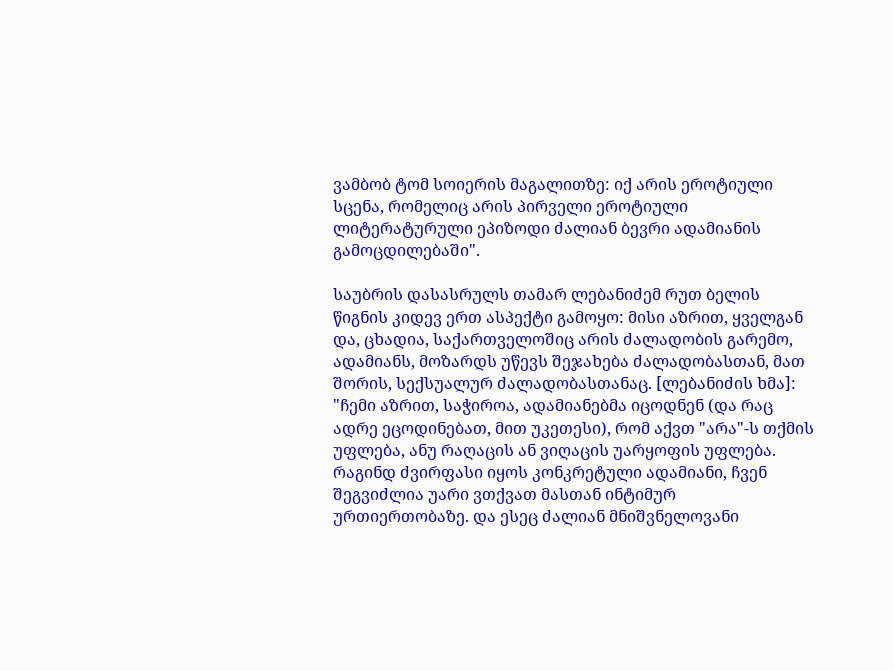ვამბობ ტომ სოიერის მაგალითზე: იქ არის ეროტიული სცენა, რომელიც არის პირველი ეროტიული ლიტერატურული ეპიზოდი ძალიან ბევრი ადამიანის გამოცდილებაში".

საუბრის დასასრულს თამარ ლებანიძემ რუთ ბელის წიგნის კიდევ ერთ ასპექტი გამოყო: მისი აზრით, ყველგან და, ცხადია, საქართველოშიც არის ძალადობის გარემო, ადამიანს, მოზარდს უწევს შეჯახება ძალადობასთან, მათ შორის, სექსუალურ ძალადობასთანაც. [ლებანიძის ხმა]: "ჩემი აზრით, საჭიროა, ადამიანებმა იცოდნენ (და რაც ადრე ეცოდინებათ, მით უკეთესი), რომ აქვთ "არა"-ს თქმის უფლება, ანუ რაღაცის ან ვიღაცის უარყოფის უფლება. რაგინდ ძვირფასი იყოს კონკრეტული ადამიანი, ჩვენ შეგვიძლია უარი ვთქვათ მასთან ინტიმურ ურთიერთობაზე. და ესეც ძალიან მნიშვნელოვანი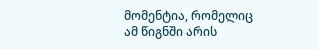მომენტია, რომელიც ამ წიგნში არის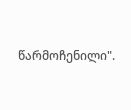წარმოჩენილი".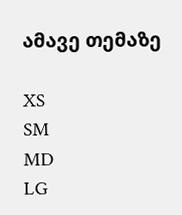ამავე თემაზე

XS
SM
MD
LG